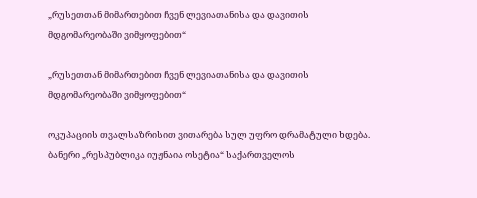„რუსეთთან მიმართებით ჩვენ ლევიათანისა და დავითის მდგომარეობაში ვიმყოფებით“

„რუსეთთან მიმართებით ჩვენ ლევიათანისა და დავითის მდგომარეობაში ვიმყოფებით“

ოკუპაციის თვალსაზრისით ვითარება სულ უფრო დრამატული ხდება. ბანერი „რესპუბლიკა იუჟნაია ოსეტია“ საქართველოს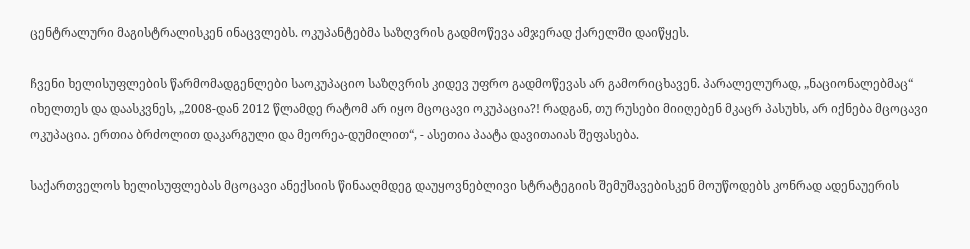ცენტრალური მაგისტრალისკენ ინაცვლებს. ოკუპანტებმა საზღვრის გადმოწევა ამჯერად ქარელში დაიწყეს.

ჩვენი ხელისუფლების წარმომადგენლები საოკუპაციო საზღვრის კიდევ უფრო გადმოწევას არ გამორიცხავენ. პარალელურად, „ნაციონალებმაც“ იხელთეს და დაასკვნეს, „2008-დან 2012 წლამდე რატომ არ იყო მცოცავი ოკუპაცია?! რადგან, თუ რუსები მიიღებენ მკაცრ პასუხს, არ იქნება მცოცავი ოკუპაცია. ერთია ბრძოლით დაკარგული და მეორეა-დუმილით“, - ასეთია პაატა დავითაიას შეფასება.

საქართველოს ხელისუფლებას მცოცავი ანექსიის წინააღმდეგ დაუყოვნებლივი სტრატეგიის შემუშავებისკენ მოუწოდებს კონრად ადენაუერის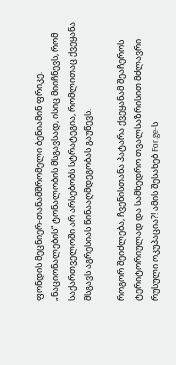ფონდის მეცნიერ-თანამშრომელი ბენიამინ ფრიკე. „ნაციონალების“ ტონალობის მსგავსად, ისიც მიიჩნევს, რომ საქართველოში არ არსებობს სტრატეგია, რომლითაც ქვეყანა მსგავს აგრესიას წინააღმდეგობას გაუწევს.

როგორ შეიძლება, ჩვენისთანა პატარა ქვეყანამ შეაჩეროს ტერიტორიულად და სამხედრო თვალსაზრისით მძლავრი რუსული ოკუპაცია?! ამის შესახებ For.ge-ს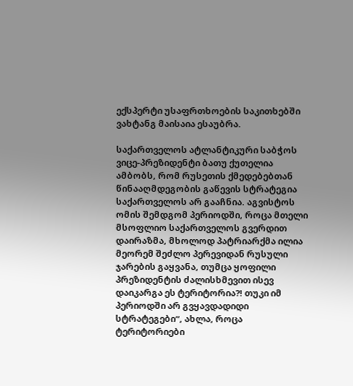ექსპერტი უსაფრთხოების საკითხებში ვახტანგ მაისაია ესაუბრა.

საქართველოს ატლანტიკური საბჭოს ვიცე-პრეზიდენტი ბათუ ქუთელია ამბობს, რომ რუსეთის ქმედებებთან წინააღმდეგობის გაწევის სტრატეგია საქართველოს არ გააჩნია. აგვისტოს ომის შემდგომ პერიოდში, როცა მთელი მსოფლიო საქართველოს გვერდით დაირაზმა, მხოლოდ პატრიარქმა ილია მეორემ შეძლო პერევიდან რუსული ჯარების გაყვანა, თუმცა ყოფილი პრეზიდენტის ძალისხმევით ისევ დაიკარგა ეს ტერიტორია?! თუკი იმ პერიოდში არ გვყავდადიდი სტრატეგები“, ახლა, როცა ტერიტორიები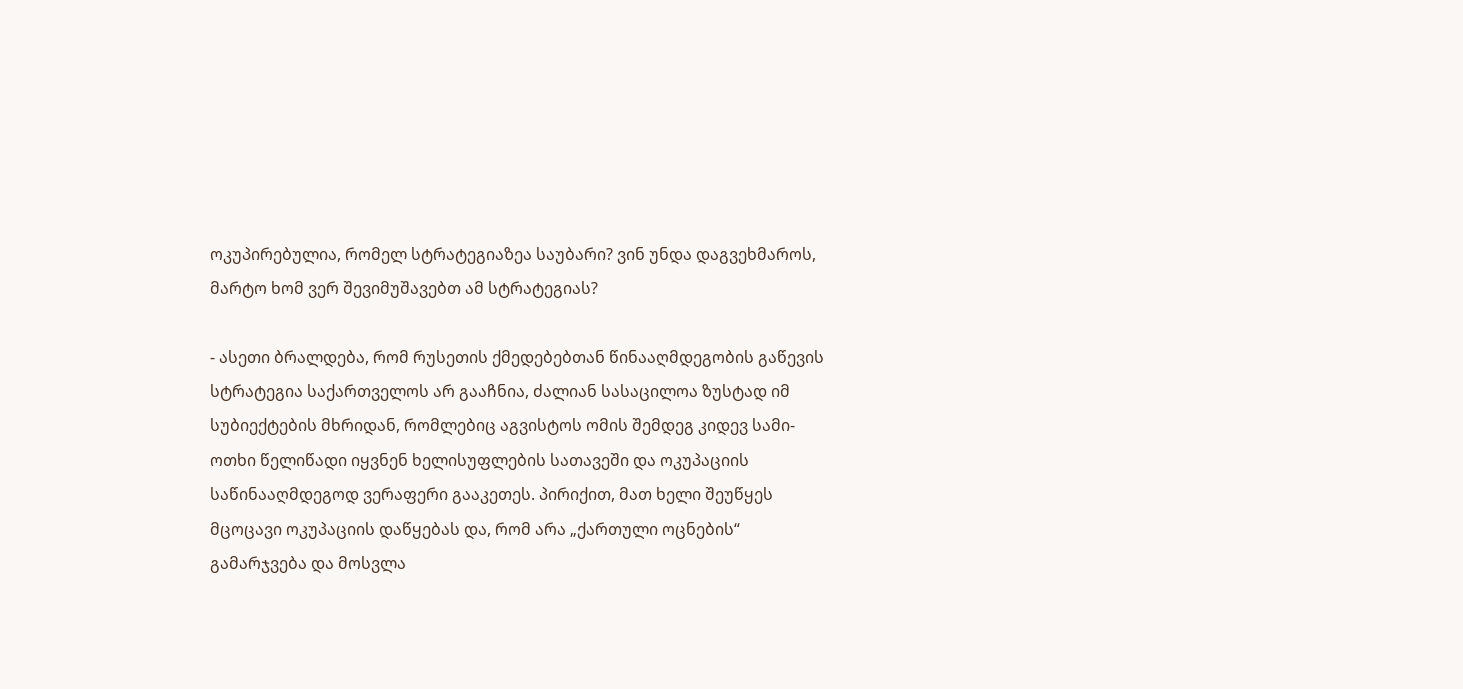ოკუპირებულია, რომელ სტრატეგიაზეა საუბარი? ვინ უნდა დაგვეხმაროს, მარტო ხომ ვერ შევიმუშავებთ ამ სტრატეგიას?

- ასეთი ბრალდება, რომ რუსეთის ქმედებებთან წინააღმდეგობის გაწევის სტრატეგია საქართველოს არ გააჩნია, ძალიან სასაცილოა ზუსტად იმ სუბიექტების მხრიდან, რომლებიც აგვისტოს ომის შემდეგ კიდევ სამი-ოთხი წელიწადი იყვნენ ხელისუფლების სათავეში და ოკუპაციის საწინააღმდეგოდ ვერაფერი გააკეთეს. პირიქით, მათ ხელი შეუწყეს მცოცავი ოკუპაციის დაწყებას და, რომ არა „ქართული ოცნების“ გამარჯვება და მოსვლა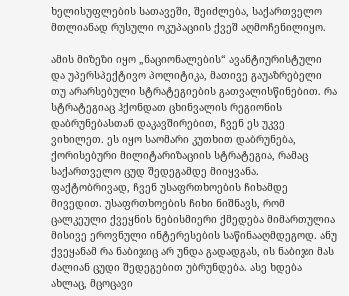ხელისუფლების სათავეში, შეიძლება, საქართველო მთლიანად რუსული ოკუპაციის ქვეშ აღმოჩენილიყო.

ამის მიზეზი იყო „ნაციონალების“ ავანტიურისტული და უპერსპექტივო პოლიტიკა, მათივე გაუაზრებელი თუ არარსებული სტრატეგიების გათვალისწინებით. რა სტრატეგიაც ჰქონდათ ცხინვალის რეგიონის დაბრუნებასთან დაკავშირებით, ჩვენ ეს უკვე ვიხილეთ. ეს იყო საომარი კუთხით დაბრუნება, ქორისებური მილიტარიზაციის სტრატეგია, რამაც საქართველო ცუდ შედეგამდე მიიყვანა. ფაქტობრივად, ჩვენ უსაფრთხოების ჩიხამდე მივედით. უსაფრთხოების ჩიხი ნიშნავს, რომ ცალკეული ქვეყნის ნებისმიერი ქმედება მიმართულია მისივე ეროვნული ინტერესების საწინააღმდეგოდ. ანუ ქვეყანამ რა ნაბიჯიც არ უნდა გადადგას, ის ნაბიჯი მას ძალიან ცუდი შედეგებით უბრუნდება. ასე ხდება ახლაც, მცოცავი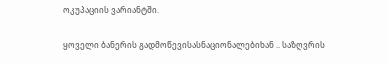ოკუპაციის ვარიანტში.

ყოველი ბანერის გადმოწევისასნაციონალებიხან .. საზღვრის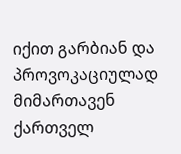იქით გარბიან და პროვოკაციულად მიმართავენ ქართველ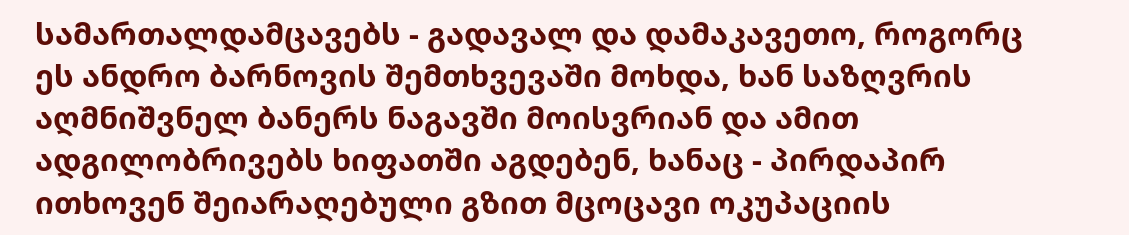სამართალდამცავებს - გადავალ და დამაკავეთო, როგორც ეს ანდრო ბარნოვის შემთხვევაში მოხდა, ხან საზღვრის აღმნიშვნელ ბანერს ნაგავში მოისვრიან და ამით ადგილობრივებს ხიფათში აგდებენ, ხანაც - პირდაპირ ითხოვენ შეიარაღებული გზით მცოცავი ოკუპაციის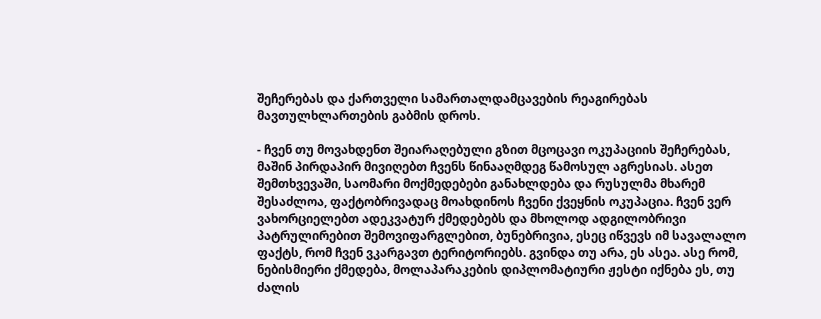შეჩერებას და ქართველი სამართალდამცავების რეაგირებას მავთულხლართების გაბმის დროს.

- ჩვენ თუ მოვახდენთ შეიარაღებული გზით მცოცავი ოკუპაციის შეჩერებას, მაშინ პირდაპირ მივიღებთ ჩვენს წინააღმდეგ წამოსულ აგრესიას. ასეთ შემთხვევაში, საომარი მოქმედებები განახლდება და რუსულმა მხარემ შესაძლოა, ფაქტობრივადაც მოახდინოს ჩვენი ქვეყნის ოკუპაცია. ჩვენ ვერ ვახორციელებთ ადეკვატურ ქმედებებს და მხოლოდ ადგილობრივი პატრულირებით შემოვიფარგლებით, ბუნებრივია, ესეც იწვევს იმ სავალალო ფაქტს, რომ ჩვენ ვკარგავთ ტერიტორიებს. გვინდა თუ არა, ეს ასეა. ასე რომ, ნებისმიერი ქმედება, მოლაპარაკების დიპლომატიური ჟესტი იქნება ეს, თუ ძალის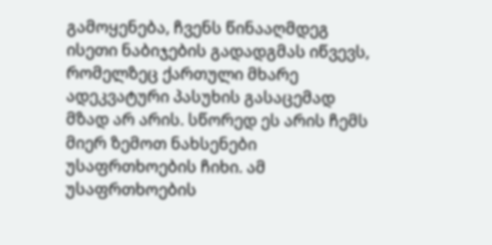გამოყენება, ჩვენს წინააღმდეგ ისეთი ნაბიჯების გადადგმას იწვევს, რომელზეც ქართული მხარე ადეკვატური პასუხის გასაცემად მზად არ არის. სწორედ ეს არის ჩემს მიერ ზემოთ ნახსენები უსაფრთხოების ჩიხი. ამ უსაფრთხოების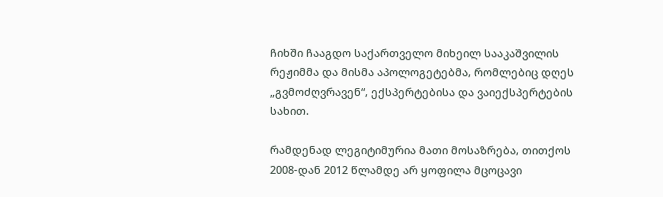ჩიხში ჩააგდო საქართველო მიხეილ სააკაშვილის რეჟიმმა და მისმა აპოლოგეტებმა, რომლებიც დღეს „გვმოძღვრავენ“, ექსპერტებისა და ვაიექსპერტების სახით.

რამდენად ლეგიტიმურია მათი მოსაზრება, თითქოს 2008-დან 2012 წლამდე არ ყოფილა მცოცავი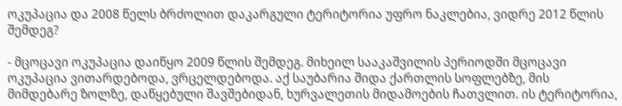ოკუპაცია და 2008 წელს ბრძოლით დაკარგული ტერიტორია უფრო ნაკლებია, ვიდრე 2012 წლის შემდეგ?

- მცოცავი ოკუპაცია დაიწყო 2009 წლის შემდეგ. მიხეილ სააკაშვილის პერიოდში მცოცავი ოკუპაცია ვითარდებოდა, ვრცელდებოდა. აქ საუბარია შიდა ქართლის სოფლებზე, მის მიმდებარე ზოლზე, დაწყებული შავშებიდან, ხურვალეთის მიდამოების ჩათვლით. ის ტერიტორია,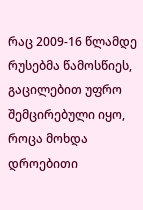რაც 2009-16 წლამდე რუსებმა წამოსწიეს, გაცილებით უფრო შემცირებული იყო, როცა მოხდა დროებითი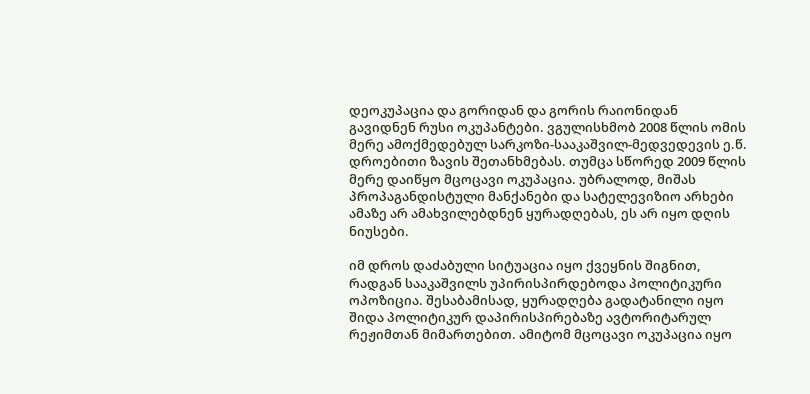დეოკუპაცია და გორიდან და გორის რაიონიდან გავიდნენ რუსი ოკუპანტები. ვგულისხმობ 2008 წლის ომის მერე ამოქმედებულ სარკოზი-სააკაშვილ-მედვედევის ე.წ. დროებითი ზავის შეთანხმებას. თუმცა სწორედ 2009 წლის მერე დაიწყო მცოცავი ოკუპაცია. უბრალოდ, მიშას პროპაგანდისტული მანქანები და სატელევიზიო არხები ამაზე არ ამახვილებდნენ ყურადღებას, ეს არ იყო დღის ნიუსები.

იმ დროს დაძაბული სიტუაცია იყო ქვეყნის შიგნით, რადგან სააკაშვილს უპირისპირდებოდა პოლიტიკური ოპოზიცია. შესაბამისად, ყურადღება გადატანილი იყო შიდა პოლიტიკურ დაპირისპირებაზე ავტორიტარულ რეჟიმთან მიმართებით. ამიტომ მცოცავი ოკუპაცია იყო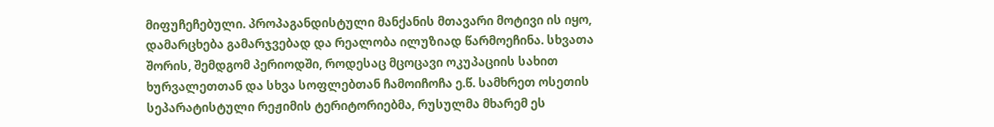მიფუჩეჩებული. პროპაგანდისტული მანქანის მთავარი მოტივი ის იყო, დამარცხება გამარჯვებად და რეალობა ილუზიად წარმოეჩინა. სხვათა შორის, შემდგომ პერიოდში, როდესაც მცოცავი ოკუპაციის სახით ხურვალეთთან და სხვა სოფლებთან ჩამოიჩოჩა ე.წ. სამხრეთ ოსეთის სეპარატისტული რეჟიმის ტერიტორიებმა, რუსულმა მხარემ ეს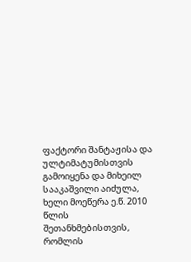ფაქტორი შანტაჟისა და ულტიმატუმისთვის გამოიყენა და მიხეილ სააკაშვილი აიძულა, ხელი მოეწერა ე.წ. 2010 წლის შეთანხმებისთვის, რომლის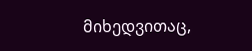მიხედვითაც,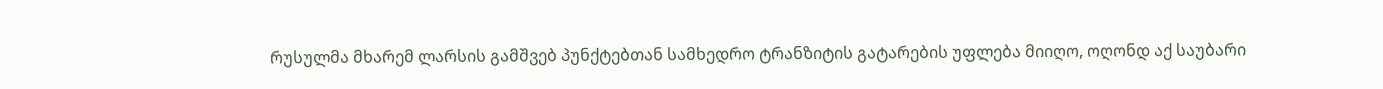რუსულმა მხარემ ლარსის გამშვებ პუნქტებთან სამხედრო ტრანზიტის გატარების უფლება მიიღო, ოღონდ აქ საუბარი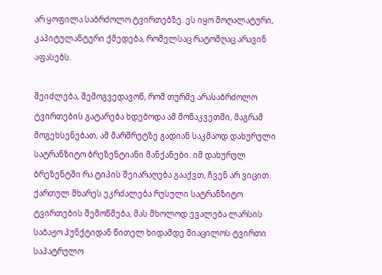არ ყოფილა საბრძოლო ტვირთებზე. ეს იყო მოღალატური, კაპიტულანტური ქმედება, რომელსაც რატომღაც არავინ აფასებს.

შეიძლება, შემოგვედავონ, რომ თურმე არასაბრძოლო ტვირთების გატარება ხდებოდა ამ მონაკვეთში, მაგრამ მოგეხსენებათ, ამ მარშრუტზე გადიან საკმაოდ დახურული სატრანზიტო ბრეზენტიანი მანქანები. იმ დახურულ ბრეზენტში რა ტიპის შეიარაღება გააქვთ, ჩვენ არ ვიცით. ქართულ მხარეს ეკრძალება რუსული სატრანზიტო ტვირთების შემოწმება, მას მხოლოდ ევალება ლარსის საბაჟო პუნქტიდან წითელ ხიდამდე მიაცილოს ტვირთი საპატრულო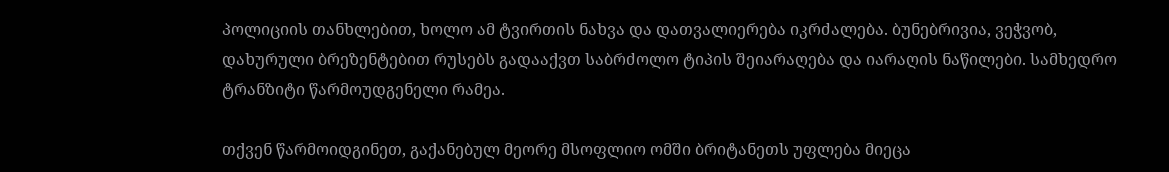პოლიციის თანხლებით, ხოლო ამ ტვირთის ნახვა და დათვალიერება იკრძალება. ბუნებრივია, ვეჭვობ, დახურული ბრეზენტებით რუსებს გადააქვთ საბრძოლო ტიპის შეიარაღება და იარაღის ნაწილები. სამხედრო ტრანზიტი წარმოუდგენელი რამეა.

თქვენ წარმოიდგინეთ, გაქანებულ მეორე მსოფლიო ომში ბრიტანეთს უფლება მიეცა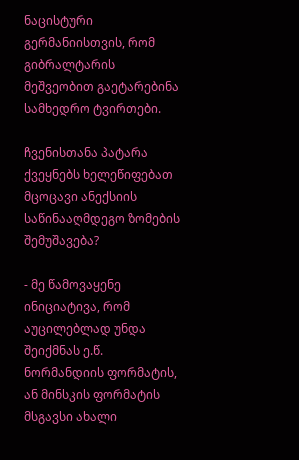ნაცისტური გერმანიისთვის, რომ გიბრალტარის მეშვეობით გაეტარებინა სამხედრო ტვირთები.

ჩვენისთანა პატარა ქვეყნებს ხელეწიფებათ მცოცავი ანექსიის საწინააღმდეგო ზომების შემუშავება?

- მე წამოვაყენე ინიციატივა, რომ აუცილებლად უნდა შეიქმნას ე.წ. ნორმანდიის ფორმატის, ან მინსკის ფორმატის მსგავსი ახალი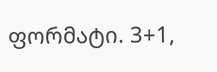ფორმატი. 3+1,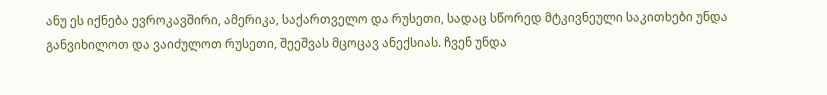ანუ ეს იქნება ევროკავშირი, ამერიკა, საქართველო და რუსეთი, სადაც სწორედ მტკივნეული საკითხები უნდა განვიხილოთ და ვაიძულოთ რუსეთი, შეეშვას მცოცავ ანექსიას. ჩვენ უნდა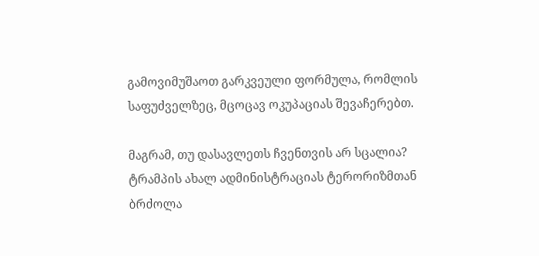გამოვიმუშაოთ გარკვეული ფორმულა, რომლის საფუძველზეც, მცოცავ ოკუპაციას შევაჩერებთ.

მაგრამ, თუ დასავლეთს ჩვენთვის არ სცალია? ტრამპის ახალ ადმინისტრაციას ტერორიზმთან ბრძოლა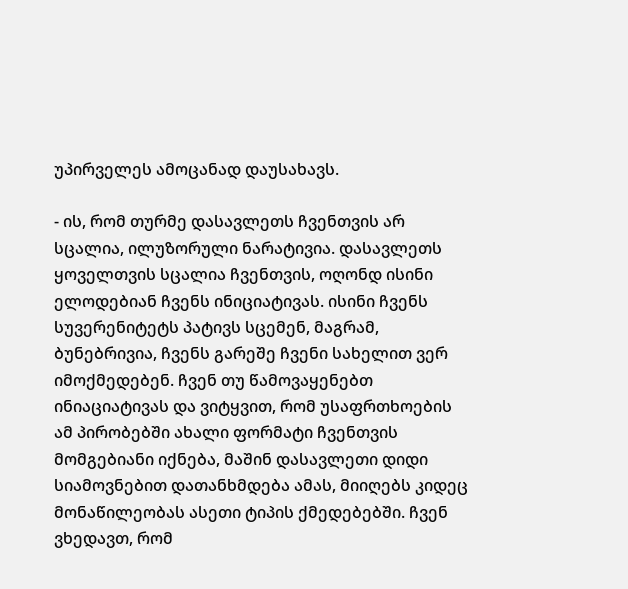უპირველეს ამოცანად დაუსახავს.

- ის, რომ თურმე დასავლეთს ჩვენთვის არ სცალია, ილუზორული ნარატივია. დასავლეთს ყოველთვის სცალია ჩვენთვის, ოღონდ ისინი ელოდებიან ჩვენს ინიციატივას. ისინი ჩვენს სუვერენიტეტს პატივს სცემენ, მაგრამ, ბუნებრივია, ჩვენს გარეშე ჩვენი სახელით ვერ იმოქმედებენ. ჩვენ თუ წამოვაყენებთ ინიაციატივას და ვიტყვით, რომ უსაფრთხოების ამ პირობებში ახალი ფორმატი ჩვენთვის მომგებიანი იქნება, მაშინ დასავლეთი დიდი სიამოვნებით დათანხმდება ამას, მიიღებს კიდეც მონაწილეობას ასეთი ტიპის ქმედებებში. ჩვენ ვხედავთ, რომ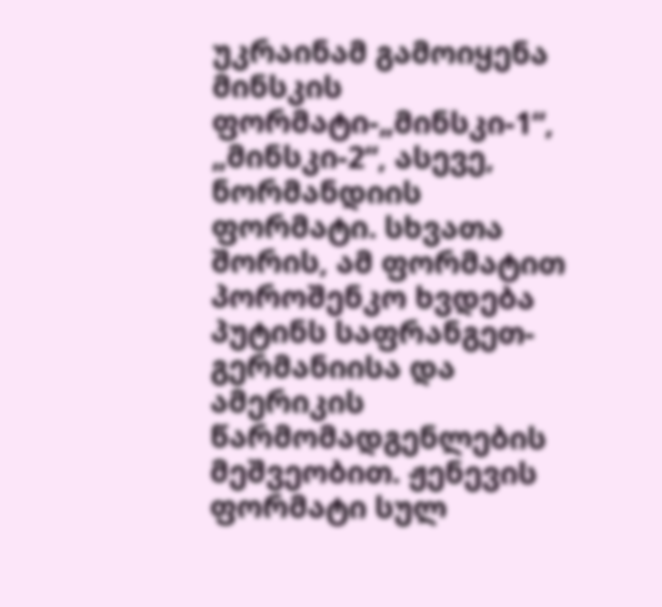უკრაინამ გამოიყენა მინსკის ფორმატი-„მინსკი-1“, „მინსკი-2“, ასევე, ნორმანდიის ფორმატი. სხვათა შორის, ამ ფორმატით პოროშენკო ხვდება პუტინს საფრანგეთ-გერმანიისა და ამერიკის წარმომადგენლების მეშვეობით. ჟენევის ფორმატი სულ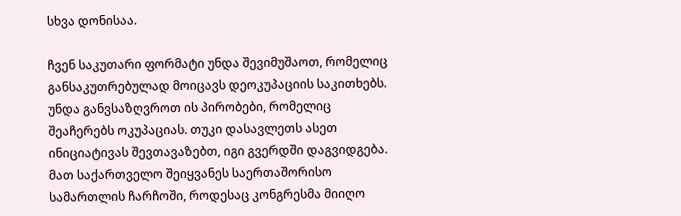სხვა დონისაა.

ჩვენ საკუთარი ფორმატი უნდა შევიმუშაოთ, რომელიც განსაკუთრებულად მოიცავს დეოკუპაციის საკითხებს. უნდა განვსაზღვროთ ის პირობები, რომელიც შეაჩერებს ოკუპაციას. თუკი დასავლეთს ასეთ ინიციატივას შევთავაზებთ, იგი გვერდში დაგვიდგება. მათ საქართველო შეიყვანეს საერთაშორისო სამართლის ჩარჩოში, როდესაც კონგრესმა მიიღო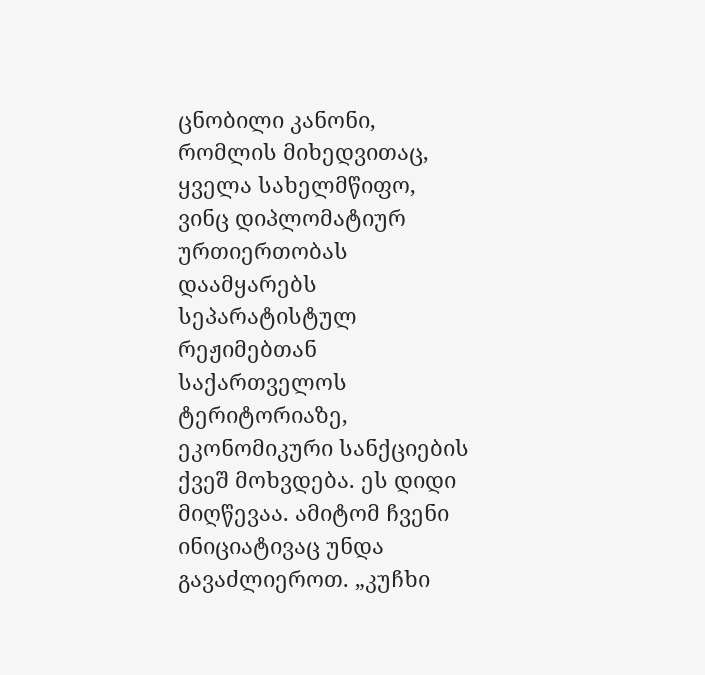ცნობილი კანონი, რომლის მიხედვითაც, ყველა სახელმწიფო, ვინც დიპლომატიურ ურთიერთობას დაამყარებს სეპარატისტულ რეჟიმებთან საქართველოს ტერიტორიაზე, ეკონომიკური სანქციების ქვეშ მოხვდება. ეს დიდი მიღწევაა. ამიტომ ჩვენი ინიციატივაც უნდა გავაძლიეროთ. „კუჩხი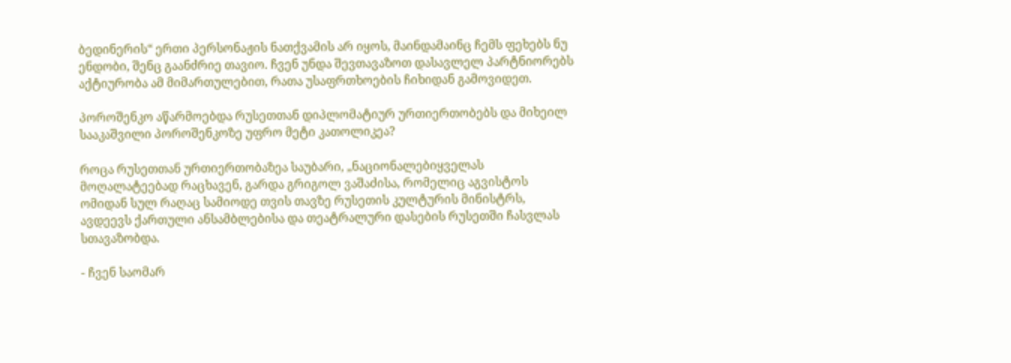ბედინერის“ ერთი პერსონაჟის ნათქვამის არ იყოს, მაინდამაინც ჩემს ფეხებს ნუ ენდობი, შენც გაანძრიე თავიო. ჩვენ უნდა შევთავაზოთ დასავლელ პარტნიორებს აქტიურობა ამ მიმართულებით, რათა უსაფრთხოების ჩიხიდან გამოვიდეთ.

პოროშენკო აწარმოებდა რუსეთთან დიპლომატიურ ურთიერთობებს და მიხეილ სააკაშვილი პოროშენკოზე უფრო მეტი კათოლიკეა?

როცა რუსეთთან ურთიერთობაზეა საუბარი, „ნაციონალებიყველას მოღალატეებად რაცხავენ, გარდა გრიგოლ ვაშაძისა, რომელიც აგვისტოს ომიდან სულ რაღაც სამიოდე თვის თავზე რუსეთის კულტურის მინისტრს, ავდეევს ქართული ანსამბლებისა და თეატრალური დასების რუსეთში ჩასვლას სთავაზობდა.

- ჩვენ საომარ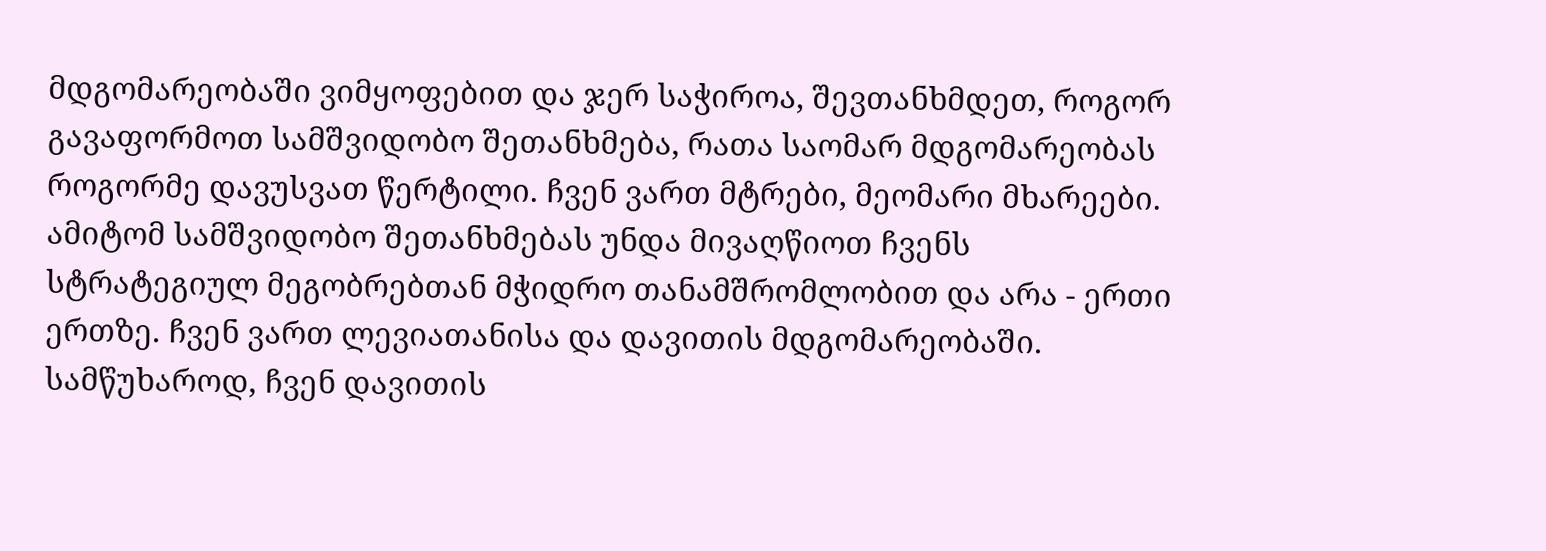მდგომარეობაში ვიმყოფებით და ჯერ საჭიროა, შევთანხმდეთ, როგორ გავაფორმოთ სამშვიდობო შეთანხმება, რათა საომარ მდგომარეობას როგორმე დავუსვათ წერტილი. ჩვენ ვართ მტრები, მეომარი მხარეები. ამიტომ სამშვიდობო შეთანხმებას უნდა მივაღწიოთ ჩვენს სტრატეგიულ მეგობრებთან მჭიდრო თანამშრომლობით და არა - ერთი ერთზე. ჩვენ ვართ ლევიათანისა და დავითის მდგომარეობაში. სამწუხაროდ, ჩვენ დავითის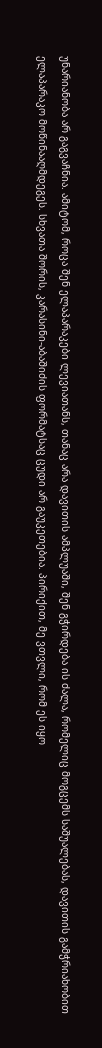უნარიანობა არ გაგვაჩნია. ამიტომ, როცა შენ ელაპარაკები ლევიათანს, თანაც არა დავითის ამპლუაში, შენ გჭირდება ის ძალა, რომელიც მოგცემს საშუალებას, დავითის გამჭრიახობით ელაპარაკო მოწინააღმდეგეს. სხვათა შორის, კარასინი-აბაშიძის ფორმატსაც ცუდი არ გაუკეთებია. პირიქით, მე ვთვლი, რომ ეს იყო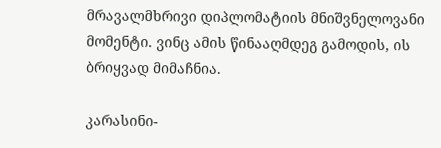მრავალმხრივი დიპლომატიის მნიშვნელოვანი მომენტი. ვინც ამის წინააღმდეგ გამოდის, ის ბრიყვად მიმაჩნია.

კარასინი-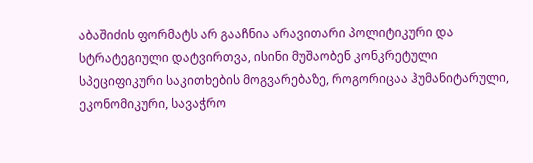აბაშიძის ფორმატს არ გააჩნია არავითარი პოლიტიკური და სტრატეგიული დატვირთვა, ისინი მუშაობენ კონკრეტული სპეციფიკური საკითხების მოგვარებაზე, როგორიცაა ჰუმანიტარული, ეკონომიკური, სავაჭრო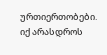ურთიერთობები. იქ არასდროს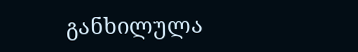განხილულა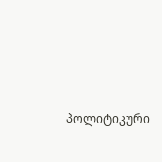პოლიტიკური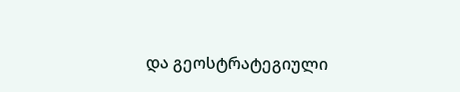და გეოსტრატეგიული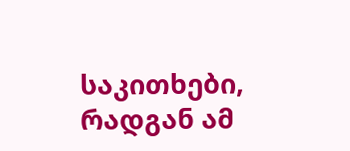საკითხები, რადგან ამ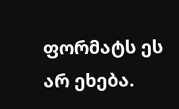ფორმატს ეს არ ეხება.